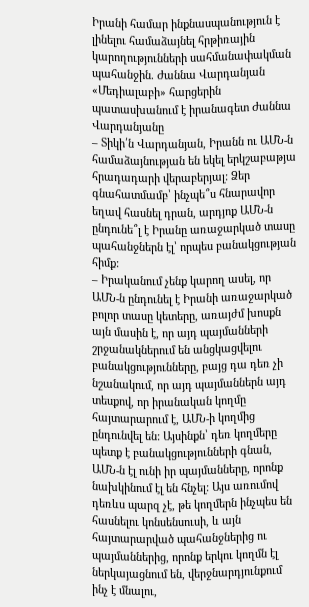Իրանի համար ինքնասպանություն է լինելու համաձայնել հրթիռային կարողությունների սահմանափակման պահանջին. Ժաննա Վարդանյան
«Մեդիալաբի» հարցերին պատասխանում է իրանագետ Ժաննա Վարդանյանը
– Տիկի՛ն Վարդանյան, Իրանն ու ԱՄՆ-ն համաձայնության են եկել երկշաբաթյա հրադադարի վերաբերյալ: Ձեր գնահատմամբ՝ ինչպե՞ս հնարավոր եղավ հասնել դրան, արդյոք ԱՄՆ-ն ընդունե՞լ է Իրանը առաջարկած տասը պահանջներն էլ՝ որպես բանակցության հիմք:
– Իրականում չենք կարող ասել, որ ԱՄՆ-ն ընդունել է Իրանի առաջարկած բոլոր տասը կետերը, առայժմ խոսքն այն մասին է, որ այդ պայմանների շրջանակներում են անցկացվելու բանակցությունները, բայց դա դեռ չի նշանակում, որ այդ պայմաններն այդ տեսքով, որ իրանական կողմը հայտարարում է, ԱՄՆ-ի կողմից ընդունվել են: Այսինքն՝ դեռ կողմերը պետք է բանակցությունների գնան, ԱՄՆ-ն էլ ունի իր պայմանները, որոնք նախկինում էլ են հնչել: Այս առումով դեռևս պարզ չէ, թե կողմերն ինչպես են հասնելու կոնսենսուսի, և այն հայտարարված պահանջներից ու պայմաններից, որոնք երկու կողմն էլ ներկայացնում են, վերջնարդյունքում ինչ է մնալու,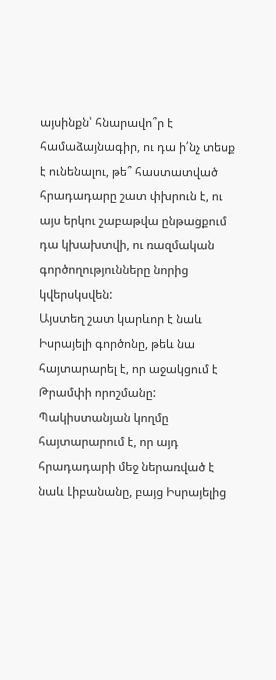այսինքն՝ հնարավո՞ր է համաձայնագիր, ու դա ի՛նչ տեսք է ունենալու, թե՞ հաստատված հրադադարը շատ փխրուն է, ու այս երկու շաբաթվա ընթացքում դա կխախտվի, ու ռազմական գործողությունները նորից կվերսկսվեն:
Այստեղ շատ կարևոր է նաև Իսրայելի գործոնը, թեև նա հայտարարել է, որ աջակցում է Թրամփի որոշմանը: Պակիստանյան կողմը հայտարարում է, որ այդ հրադադարի մեջ ներառված է նաև Լիբանանը, բայց Իսրայելից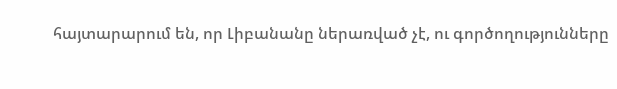հայտարարում են, որ Լիբանանը ներառված չէ, ու գործողությունները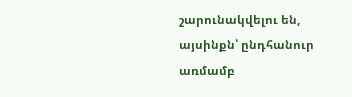շարունակվելու են, այսինքն՝ ընդհանուր առմամբ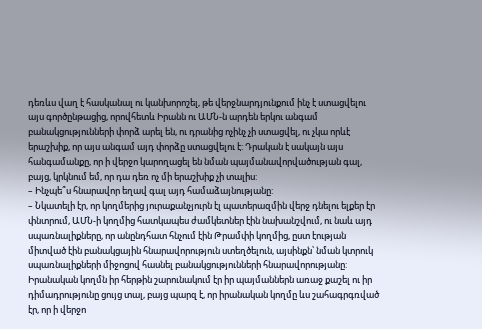դեռևս վաղ է հասկանալ ու կանխորոշել, թե վերջնարդյունքում ինչ է ստացվելու այս գործընթացից, որովհետև Իրանն ու ԱՄՆ-ն արդեն երկու անգամ բանակցությունների փորձ արել են, ու դրանից ոչինչ չի ստացվել, ու չկա որևէ երաշխիք, որ այս անգամ այդ փորձը ստացվելու է: Դրական է սակայն այս հանգամանքը, որ ի վերջո կարողացել են նման պայմանավորվածության գալ, բայց, կրկնում եմ, որ դա դեռ ոչ մի երաշխիք չի տալիս:
– Ինչպե՞ս հնարավոր եղավ գալ այդ համաձայնությանը:
– Նկատելի էր, որ կողմերից յուրաքանչյուրն էլ պատերազմին վերջ դնելու ելքեր էր փնտրում, ԱՄՆ-ի կողմից հատկապես ժամկետներ էին նախանշվում, ու նաև այդ սպառնալիքները, որ անընդհատ հնչում էին Թրամփի կողմից, ըստ էության միտված էին բանակցային հնարավորություն ստեղծելուն, այսինքն՝ նման կտրուկ սպառնալիքների միջոցով հասնել բանակցությունների հնարավորությանը:
Իրանական կողմն իր հերթին շարունակում էր իր պայմաններն առաջ քաշել ու իր դիմադրությունը ցույց տալ, բայց պարզ է, որ իրանական կողմը ևս շահագրգռված էր, որ ի վերջո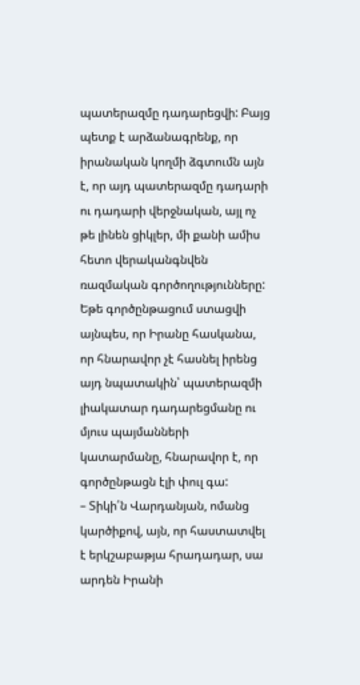պատերազմը դադարեցվի: Բայց պետք է արձանագրենք, որ իրանական կողմի ձգտումն այն է, որ այդ պատերազմը դադարի ու դադարի վերջնական, այլ ոչ թե լինեն ցիկլեր, մի քանի ամիս հետո վերականգնվեն ռազմական գործողությունները: Եթե գործընթացում ստացվի այնպես, որ Իրանը հասկանա, որ հնարավոր չէ հասնել իրենց այդ նպատակին՝ պատերազմի լիակատար դադարեցմանը ու մյուս պայմանների կատարմանը, հնարավոր է, որ գործընթացն էլի փուլ գա:
– Տիկի՛ն Վարդանյան, ոմանց կարծիքով, այն, որ հաստատվել է երկշաբաթյա հրադադար, սա արդեն Իրանի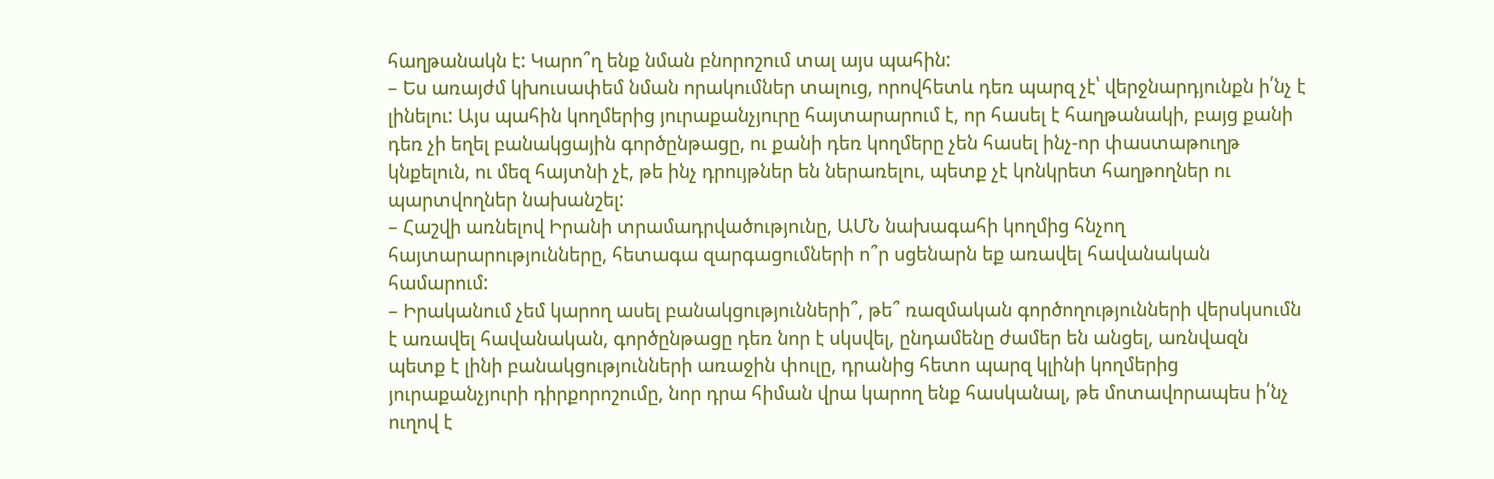հաղթանակն է: Կարո՞ղ ենք նման բնորոշում տալ այս պահին:
– Ես առայժմ կխուսափեմ նման որակումներ տալուց, որովհետև դեռ պարզ չէ՝ վերջնարդյունքն ի՛նչ է լինելու: Այս պահին կողմերից յուրաքանչյուրը հայտարարում է, որ հասել է հաղթանակի, բայց քանի դեռ չի եղել բանակցային գործընթացը, ու քանի դեռ կողմերը չեն հասել ինչ-որ փաստաթուղթ կնքելուն, ու մեզ հայտնի չէ, թե ինչ դրույթներ են ներառելու, պետք չէ կոնկրետ հաղթողներ ու պարտվողներ նախանշել:
– Հաշվի առնելով Իրանի տրամադրվածությունը, ԱՄՆ նախագահի կողմից հնչող հայտարարությունները, հետագա զարգացումների ո՞ր սցենարն եք առավել հավանական համարում:
– Իրականում չեմ կարող ասել բանակցությունների՞, թե՞ ռազմական գործողությունների վերսկսումն է առավել հավանական, գործընթացը դեռ նոր է սկսվել, ընդամենը ժամեր են անցել, առնվազն պետք է լինի բանակցությունների առաջին փուլը, դրանից հետո պարզ կլինի կողմերից յուրաքանչյուրի դիրքորոշումը, նոր դրա հիման վրա կարող ենք հասկանալ, թե մոտավորապես ի՛նչ ուղով է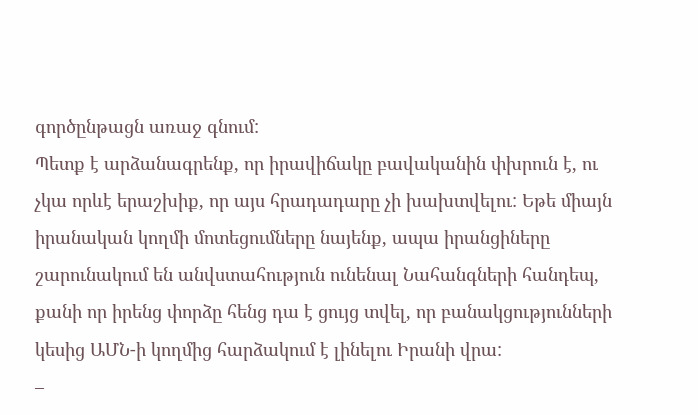գործընթացն առաջ գնում:
Պետք է արձանագրենք, որ իրավիճակը բավականին փխրուն է, ու չկա որևէ երաշխիք, որ այս հրադադարը չի խախտվելու: Եթե միայն իրանական կողմի մոտեցումները նայենք, ապա իրանցիները շարունակում են անվստահություն ունենալ Նահանգների հանդեպ, քանի որ իրենց փորձը հենց դա է ցույց տվել, որ բանակցությունների կեսից ԱՄՆ-ի կողմից հարձակում է լինելու Իրանի վրա:
–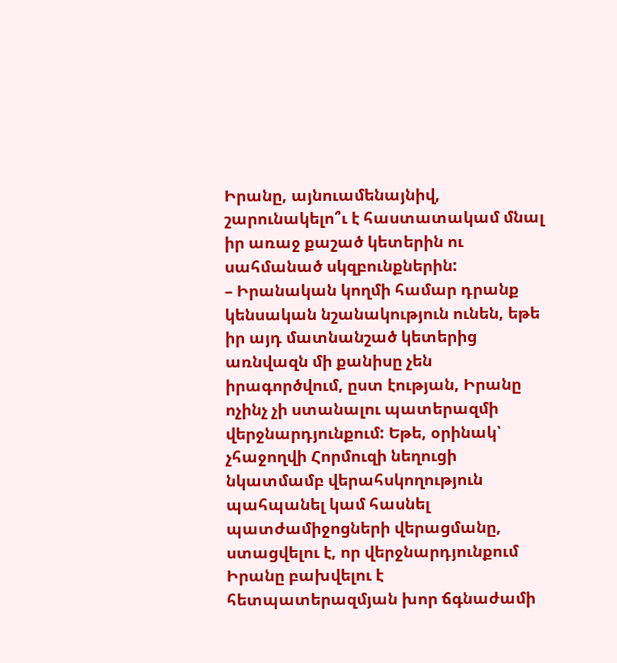Իրանը, այնուամենայնիվ, շարունակելո՞ւ է հաստատակամ մնալ իր առաջ քաշած կետերին ու սահմանած սկզբունքներին:
– Իրանական կողմի համար դրանք կենսական նշանակություն ունեն, եթե իր այդ մատնանշած կետերից առնվազն մի քանիսը չեն իրագործվում, ըստ էության, Իրանը ոչինչ չի ստանալու պատերազմի վերջնարդյունքում: Եթե, օրինակ՝ չհաջողվի Հորմուզի նեղուցի նկատմամբ վերահսկողություն պահպանել կամ հասնել պատժամիջոցների վերացմանը, ստացվելու է, որ վերջնարդյունքում Իրանը բախվելու է հետպատերազմյան խոր ճգնաժամի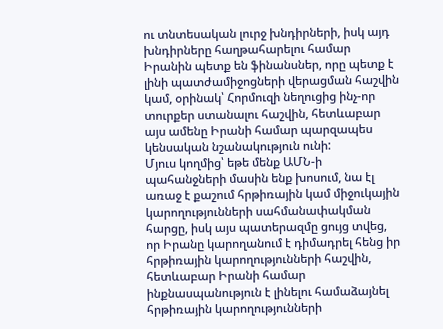ու տնտեսական լուրջ խնդիրների, իսկ այդ խնդիրները հաղթահարելու համար Իրանին պետք են ֆինանսներ, որը պետք է լինի պատժամիջոցների վերացման հաշվին կամ, օրինակ՝ Հորմուզի նեղուցից ինչ-որ տուրքեր ստանալու հաշվին, հետևաբար այս ամենը Իրանի համար պարզապես կենսական նշանակություն ունի:
Մյուս կողմից՝ եթե մենք ԱՄՆ-ի պահանջների մասին ենք խոսում, նա էլ առաջ է քաշում հրթիռային կամ միջուկային կարողությունների սահմանափակման հարցը, իսկ այս պատերազմը ցույց տվեց, որ Իրանը կարողանում է դիմադրել հենց իր հրթիռային կարողությունների հաշվին, հետևաբար Իրանի համար ինքնասպանություն է լինելու համաձայնել հրթիռային կարողությունների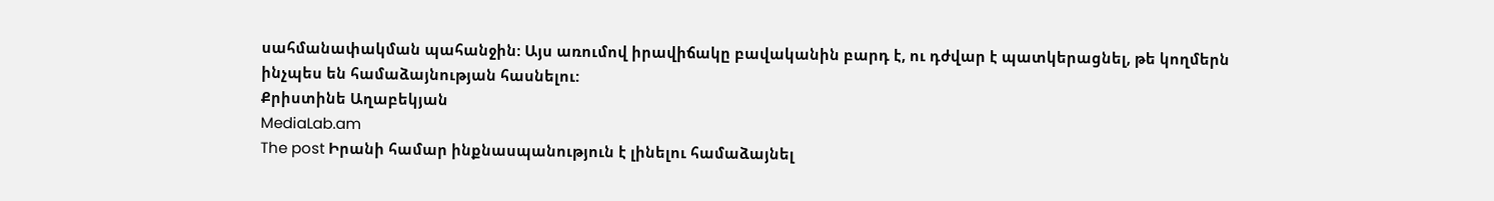սահմանափակման պահանջին: Այս առումով իրավիճակը բավականին բարդ է, ու դժվար է պատկերացնել, թե կողմերն ինչպես են համաձայնության հասնելու:
Քրիստինե Աղաբեկյան
MediaLab.am
The post Իրանի համար ինքնասպանություն է լինելու համաձայնել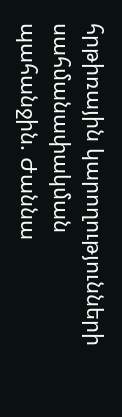հրթիռային կարողությունների սահմանափակման պահանջին. Ժաննա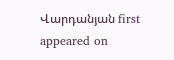Վարդանյան first appeared on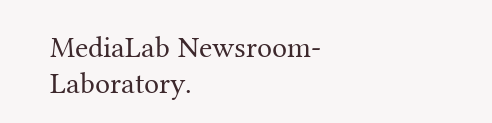MediaLab Newsroom-Laboratory.